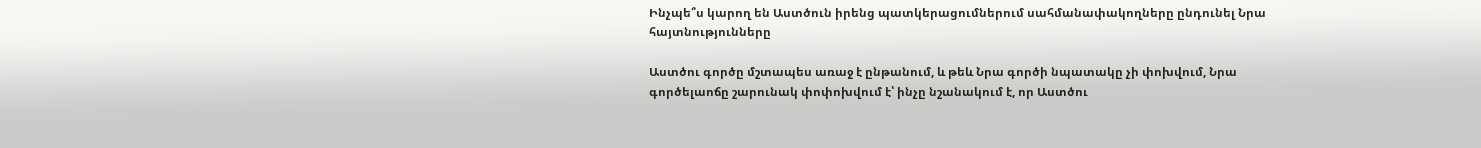Ինչպե՞ս կարող են Աստծուն իրենց պատկերացումներում սահմանափակողները ընդունել Նրա հայտնությունները

Աստծու գործը մշտապես առաջ է ընթանում, և թեև Նրա գործի նպատակը չի փոխվում, Նրա գործելաոճը շարունակ փոփոխվում է՝ ինչը նշանակում է, որ Աստծու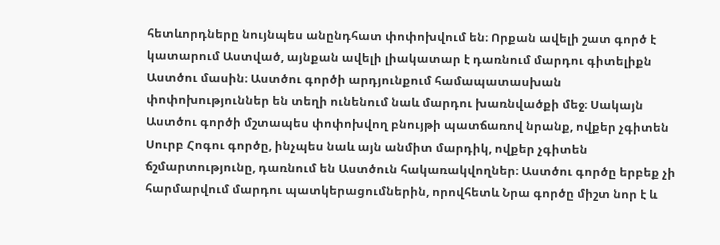հետևորդները նույնպես անընդհատ փոփոխվում են։ Որքան ավելի շատ գործ է կատարում Աստված, այնքան ավելի լիակատար է դառնում մարդու գիտելիքն Աստծու մասին։ Աստծու գործի արդյունքում համապատասխան փոփոխություններ են տեղի ունենում նաև մարդու խառնվածքի մեջ։ Սակայն Աստծու գործի մշտապես փոփոխվող բնույթի պատճառով նրանք, ովքեր չգիտեն Սուրբ Հոգու գործը, ինչպես նաև այն անմիտ մարդիկ, ովքեր չգիտեն ճշմարտությունը, դառնում են Աստծուն հակառակվողներ։ Աստծու գործը երբեք չի հարմարվում մարդու պատկերացումներին, որովհետև Նրա գործը միշտ նոր է և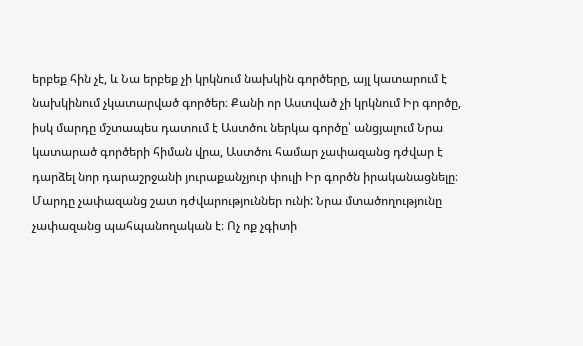երբեք հին չէ, և Նա երբեք չի կրկնում նախկին գործերը, այլ կատարում է նախկինում չկատարված գործեր։ Քանի որ Աստված չի կրկնում Իր գործը, իսկ մարդը մշտապես դատում է Աստծու ներկա գործը՝ անցյալում Նրա կատարած գործերի հիման վրա, Աստծու համար չափազանց դժվար է դարձել նոր դարաշրջանի յուրաքանչյուր փուլի Իր գործն իրականացնելը։ Մարդը չափազանց շատ դժվարություններ ունի: Նրա մտածողությունը չափազանց պահպանողական է։ Ոչ ոք չգիտի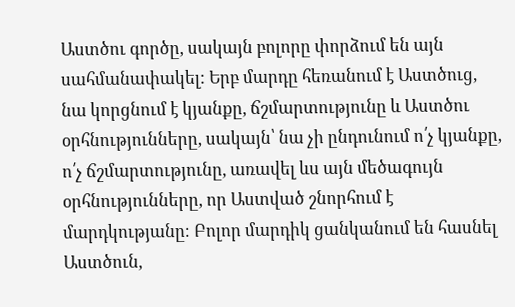Աստծու գործը, սակայն բոլորը փորձում են այն սահմանափակել: Երբ մարդը հեռանում է Աստծուց, նա կորցնում է կյանքը, ճշմարտությունը և Աստծու օրհնությունները, սակայն՝ նա չի ընդունում ո՛չ կյանքը, ո՛չ ճշմարտությունը, առավել ևս այն մեծագույն օրհնությունները, որ Աստված շնորհում է մարդկությանը։ Բոլոր մարդիկ ցանկանում են հասնել Աստծուն,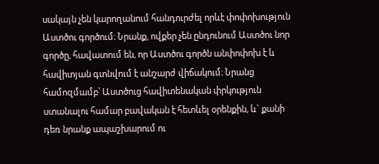սակայն չեն կարողանում հանդուրժել որևէ փոփոխություն Աստծու գործում։ Նրանք, ովքեր չեն ընդունում Աստծու նոր գործը, հավատում են, որ Աստծու գործն անփոփոխ է և հավիտյան գտնվում է անշարժ վիճակում։ Նրանց համոզմամբ՝ Աստծուց հավիտենական փրկություն ստանալու համար բավական է հետևել օրենքին, և` քանի դեռ նրանք ապաշխարում ու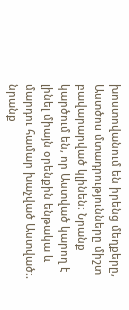խոստովանում են իրենց մեղքերը, Աստծոu մտադրությունները միշտ բավարարված կլինեն։ Նրանք կարծում են, որ Աստված կարող է լինել միայն օրենքին ենթակա և մարդու համար խաչված Աստված։. նրանք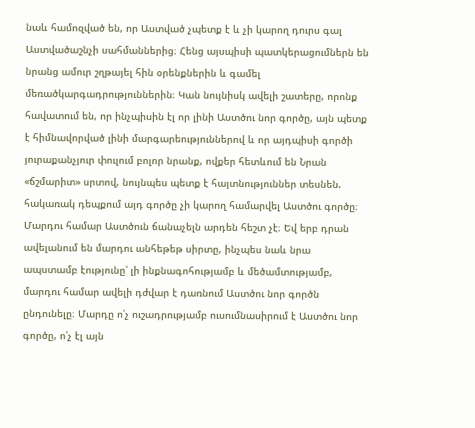նաև համոզված են, որ Աստված չպետք է և չի կարող դուրս գալ Աստվածաշնչի սահմաններից։ Հենց այսպիսի պատկերացումներն են նրանց ամուր շղթայել հին օրենքներին և գամել մեռածկարգադրություններին։ Կան նույնիսկ ավելի շատերը, որոնք հավատում են, որ ինչպիսին էլ որ լինի Աստծու նոր գործը, այն պետք է հիմնավորված լինի մարգարեություններով և որ այդպիսի գործի յուրաքանչյուր փուլում բոլոր նրանք, ովքեր հետևում են Նրան «ճշմարիտ» սրտով, նույնպես պետք է հայտնություններ տեսնեն. հակառակ դեպքում այդ գործը չի կարող համարվել Աստծու գործը։ Մարդու համար Աստծուն ճանաչելն արդեն հեշտ չէ։ Եվ երբ դրան ավելանում են մարդու անհեթեթ սիրտը, ինչպես նաև նրա ապստամբ էությունը՝ լի ինքնագոհությամբ և մեծամտությամբ, մարդու համար ավելի դժվար է դառնում Աստծու նոր գործն ընդունելը։ Մարդը ո՛չ ուշադրությամբ ուսումնասիրում է Աստծու նոր գործը, ո՛չ էլ այն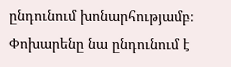ընդունում խոնարհությամբ։ Փոխարենը նա ընդունում է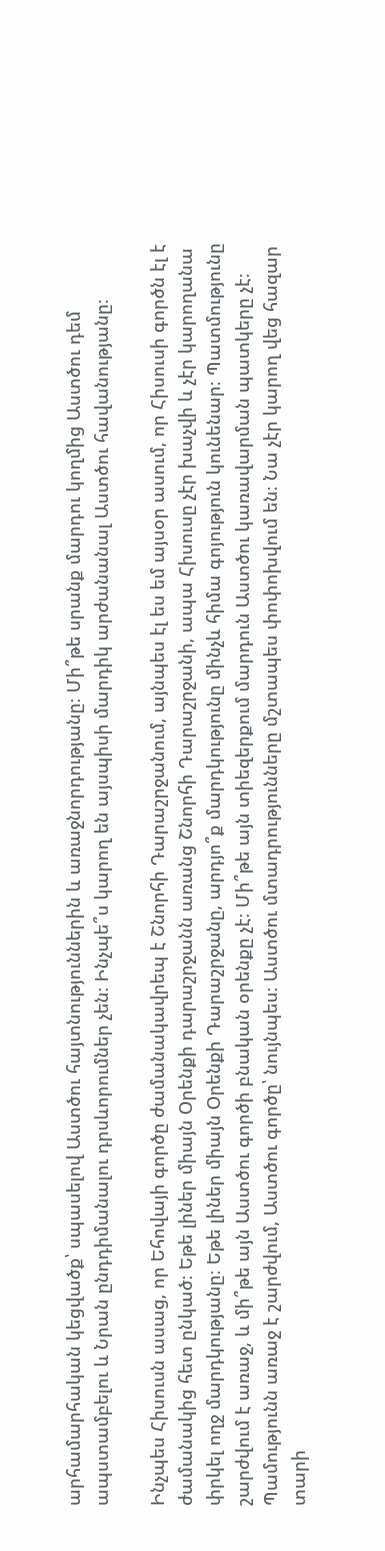արհամարհական կեցվածք՝ սպասելով Աստծու հայտնություններին և առաջնորդությանը։ Մի՞թե սրանք մարդու կողմից Աստծու դեմ ապստամբելու և Նրան ընդդիմանալու դրսևորումներ չեն։ Ինչպե՞ս կարող են այսպիսի մարդիկ արժանանալ Աստծու հավանությանը։

Ինչպես Հիսուսն ասաց, որ Եհովայի գործը ժամանակավրեպ է Շնորհի Դարաշրջանում, այնպես էլ ես եմ այսօր ասում, որ Հիսուսի գործն էլ է ժամանակից հետ ընկած։ Եթե լիներ միայն Օրենքի դարաշրջանն առանց Շնորհի Դարաշրջանի, ապա Հիսուսը չէր խաչվի և չէր կարողանա փրկել ողջ մարդկությանը։ Եթե լիներ միայն Օրենքի Դարաշրջանը, արդյո՞ք մարդկությունը մինչև հիմա գոյություն կունենար։ Պատմությունը շարժվում է առաջ, և մի՞թե այն Աստծու գործի բնական օրենքը չէ։ Մի՞թե այն տիեզերքում մարդուն Աստծու կառավարման պատկերը չէ։ Պամությունն առաջ է շարժվում, Աստծու գործը՝ նույնպես։ Աստծու մտադրությունները մշտապես փոփոխվում են։ Նա չէր կարող վեց հազար տարի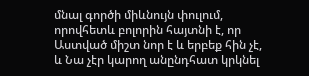մնալ գործի միևնույն փուլում, որովհետև բոլորին հայտնի է, որ Աստված միշտ նոր է և երբեք հին չէ, և Նա չէր կարող անընդհատ կրկնել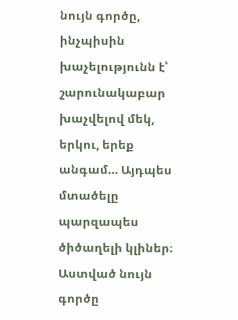նույն գործը, ինչպիսին խաչելությունն է՝ շարունակաբար խաչվելով մեկ, երկու, երեք անգամ… Այդպես մտածելը պարզապես ծիծաղելի կլիներ։ Աստված նույն գործը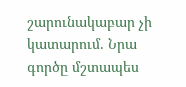շարունակաբար չի կատարում. Նրա գործը մշտապես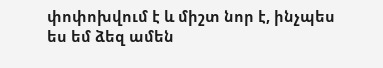փոփոխվում է և միշտ նոր է, ինչպես ես եմ ձեզ ամեն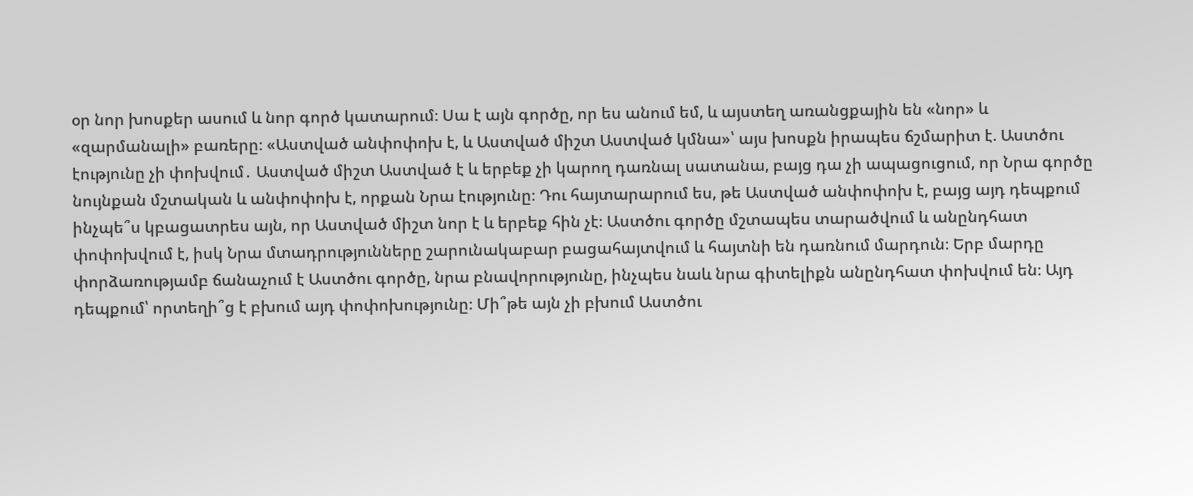օր նոր խոսքեր ասում և նոր գործ կատարում։ Սա է այն գործը, որ ես անում եմ, և այստեղ առանցքային են «նոր» և «զարմանալի» բառերը։ «Աստված անփոփոխ է, և Աստված միշտ Աստված կմնա»՝ այս խոսքն իրապես ճշմարիտ է. Աստծու էությունը չի փոխվում․ Աստված միշտ Աստված է և երբեք չի կարող դառնալ սատանա, բայց դա չի ապացուցում, որ Նրա գործը նույնքան մշտական և անփոփոխ է, որքան Նրա էությունը։ Դու հայտարարում ես, թե Աստված անփոփոխ է, բայց այդ դեպքում ինչպե՞ս կբացատրես այն, որ Աստված միշտ նոր է և երբեք հին չէ։ Աստծու գործը մշտապես տարածվում և անընդհատ փոփոխվում է, իսկ Նրա մտադրությունները շարունակաբար բացահայտվում և հայտնի են դառնում մարդուն։ Երբ մարդը փորձառությամբ ճանաչում է Աստծու գործը, նրա բնավորությունը, ինչպես նաև նրա գիտելիքն անընդհատ փոխվում են։ Այդ դեպքում՝ որտեղի՞ց է բխում այդ փոփոխությունը։ Մի՞թե այն չի բխում Աստծու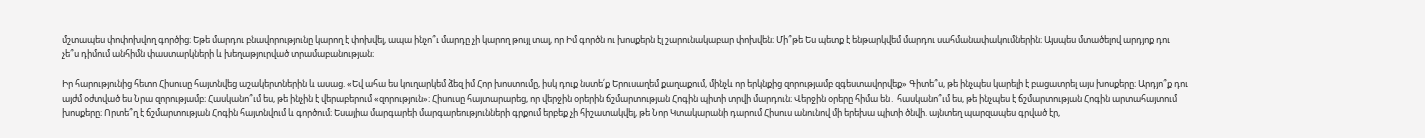մշտապես փոփոխվող գործից։ Եթե մարդու բնավորությունը կարող է փոխվել, ապա ինչո՞ւ մարդը չի կարող թույլ տալ, որ Իմ գործն ու խոսքերն էլ շարունակաբար փոխվեն։ Մի՞թե Ես պետք է ենթարկվեմ մարդու սահմանափակումներին։ Այսպես մտածելով արդյոք դու չե՞ս դիմում անհիմն փաստարկների և խեղաթյուրված տրամաբանության։

Իր հարությունից հետո Հիսուսը հայտնվեց աշակերտներին և ասաց. «Եվ ահա ես կուղարկեմ ձեզ իմ Հոր խոստումը, իսկ դուք նստե՛ք Երուսաղեմ քաղաքում, մինչև որ երկնքից զորությամբ զգեստավորվեք» Գիտե՞ս, թե ինչպես կարելի է բացատրել այս խոսքերը։ Արդյո՞ք դու այժմ օժտված ես Նրա զորությամբ։ Հասկանո՞ւմ ես, թե ինչին է վերաբերում «զորություն»։ Հիսուսը հայտարարեց, որ վերջին օրերին ճշմարտության Հոգին պիտի տրվի մարդուն։ Վերջին օրերը հիմա են․ հասկանո՞ւմ ես, թե ինչպես է ճշմարտության Հոգին արտահայտում խոսքերը։ Որտե՞ղ է ճշմարտության Հոգին հայտնվում և գործում։ Եսայիա մարգարեի մարգարեությունների գրքում երբեք չի հիշատակվել, թե Նոր Կտակարանի դարում Հիսուս անունով մի երեխա պիտի ծնվի. այնտեղ պարզապես գրված էր,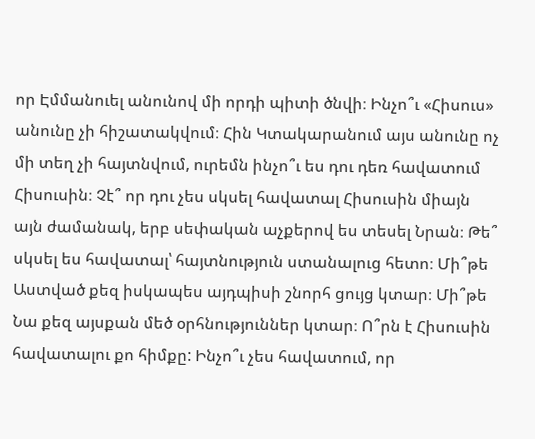որ Էմմանուել անունով մի որդի պիտի ծնվի։ Ինչո՞ւ «Հիսուս» անունը չի հիշատակվում։ Հին Կտակարանում այս անունը ոչ մի տեղ չի հայտնվում, ուրեմն ինչո՞ւ ես դու դեռ հավատում Հիսուսին։ Չէ՞ որ դու չես սկսել հավատալ Հիսուսին միայն այն ժամանակ, երբ սեփական աչքերով ես տեսել Նրան։ Թե՞ սկսել ես հավատալ՝ հայտնություն ստանալուց հետո։ Մի՞թե Աստված քեզ իսկապես այդպիսի շնորհ ցույց կտար։ Մի՞թե Նա քեզ այսքան մեծ օրհնություններ կտար։ Ո՞րն է Հիսուսին հավատալու քո հիմքը: Ինչո՞ւ չես հավատում, որ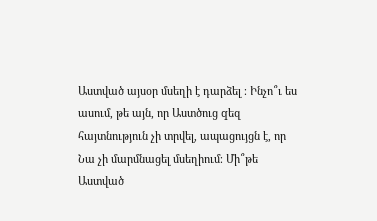Աստված այսօր մսեղի է դարձել ։ Ինչո՞ւ ես ասում, թե այն, որ Աստծուց qեզ հայտնություն չի տրվել, ապացույցն է, որ Նա չի մարմնացել մսեղիում։ Մի՞թե Աստված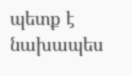պետք է նախապես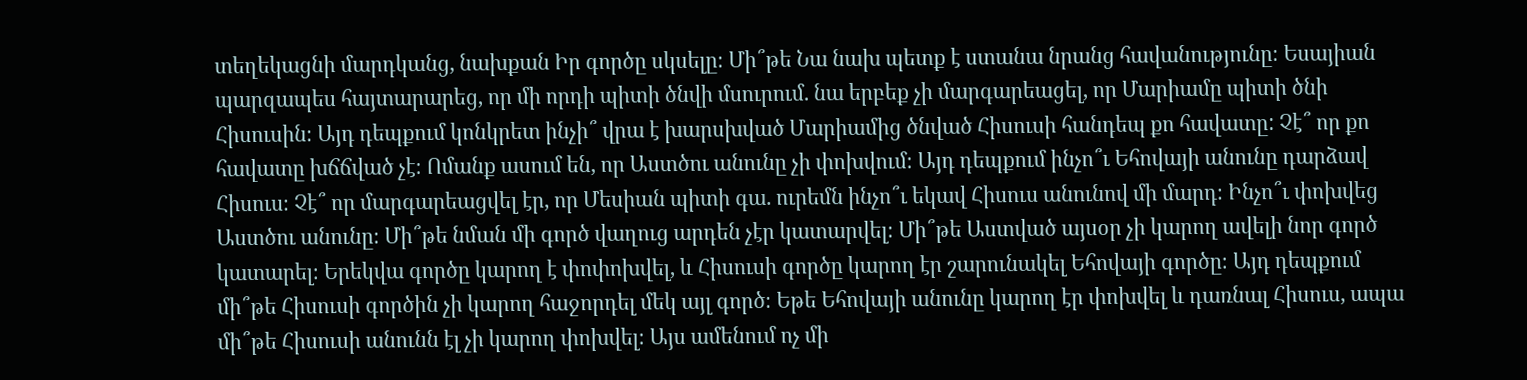տեղեկացնի մարդկանց, նախքան Իր գործը սկսելը։ Մի՞թե Նա նախ պետք է ստանա նրանց հավանությունը։ Եսայիան պարզապես հայտարարեց, որ մի որդի պիտի ծնվի մսուրում. նա երբեք չի մարգարեացել, որ Մարիամը պիտի ծնի Հիսուսին։ Այդ դեպքում կոնկրետ ինչի՞ վրա է խարսխված Մարիամից ծնված Հիսուսի հանդեպ քո հավատը: Չէ՞ որ քո հավատը խճճված չէ։ Ոմանք ասում են, որ Աստծու անունը չի փոխվում։ Այդ դեպքում ինչո՞ւ Եհովայի անունը դարձավ Հիսուս։ Չէ՞ որ մարգարեացվել էր, որ Մեսիան պիտի գա. ուրեմն ինչո՞ւ եկավ Հիսուս անունով մի մարդ։ Ինչո՞ւ փոխվեց Աստծու անունը։ Մի՞թե նման մի գործ վաղուց արդեն չէր կատարվել։ Մի՞թե Աստված այսօր չի կարող ավելի նոր գործ կատարել։ Երեկվա գործը կարող է փոփոխվել, և Հիսուսի գործը կարող էր շարունակել Եհովայի գործը։ Այդ դեպքում մի՞թե Հիսուսի գործին չի կարող հաջորդել մեկ այլ գործ։ Եթե Եհովայի անունը կարող էր փոխվել և դառնալ Հիսուս, ապա մի՞թե Հիսուսի անունն էլ չի կարող փոխվել։ Այս ամենում ոչ մի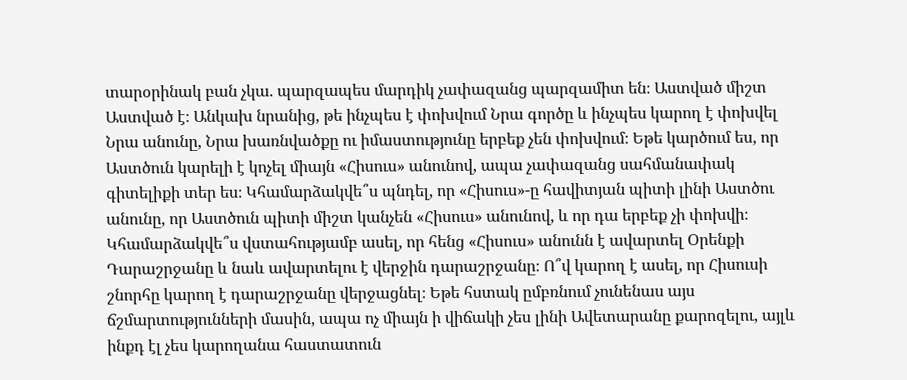տարօրինակ բան չկա. պարզապես մարդիկ չափազանց պարզամիտ են։ Աստված միշտ Աստված է։ Անկախ նրանից, թե ինչպես է փոխվում Նրա գործը և ինչպես կարող է փոխվել Նրա անունը, Նրա խառնվածքը ու իմաստությունը երբեք չեն փոխվում։ Եթե կարծում ես, որ Աստծուն կարելի է կոչել միայն «Հիսուս» անունով, ապա չափազանց սահմանափակ գիտելիքի տեր ես։ Կհամարձակվե՞ս պնդել, որ «Հիսուս»-ը հավիտյան պիտի լինի Աստծու անունը, որ Աստծուն պիտի միշտ կանչեն «Հիսուս» անունով, և որ դա երբեք չի փոխվի։ Կհամարձակվե՞ս վստահությամբ ասել, որ հենց «Հիսուս» անունն է ավարտել Օրենքի Դարաշրջանը և նաև ավարտելու է վերջին դարաշրջանը։ Ո՞վ կարող է ասել, որ Հիսուսի շնորհը կարող է դարաշրջանը վերջացնել։ Եթե հստակ ըմբռնում չունենաս այս ճշմարտությունների մասին, ապա ոչ միայն ի վիճակի չես լինի Ավետարանը քարոզելու, այլև ինքդ էլ չես կարողանա հաստատուն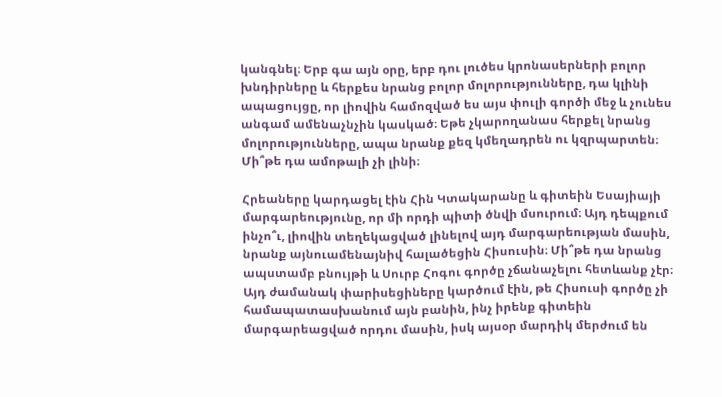կանգնել։ Երբ գա այն օրը, երբ դու լուծես կրոնասերների բոլոր խնդիրները և հերքես նրանց բոլոր մոլորությունները, դա կլինի ապացույցը, որ լիովին համոզված ես այս փուլի գործի մեջ և չունես անգամ ամենաչնչին կասկած։ Եթե չկարողանաս հերքել նրանց մոլորությունները, ապա նրանք քեզ կմեղադրեն ու կզրպարտեն։ Մի՞թե դա ամոթալի չի լինի։

Հրեաները կարդացել էին Հին Կտակարանը և գիտեին Եսայիայի մարգարեությունը, որ մի որդի պիտի ծնվի մսուրում։ Այդ դեպքում ինչո՞ւ, լիովին տեղեկացված լինելով այդ մարգարեության մասին, նրանք այնուամենայնիվ հալածեցին Հիսուսին։ Մի՞թե դա նրանց ապստամբ բնույթի և Սուրբ Հոգու գործը չճանաչելու հետևանք չէր։ Այդ ժամանակ փարիսեցիները կարծում էին, թե Հիսուսի գործը չի համապատասխանում այն բանին, ինչ իրենք գիտեին մարգարեացված որդու մասին, իսկ այսօր մարդիկ մերժում են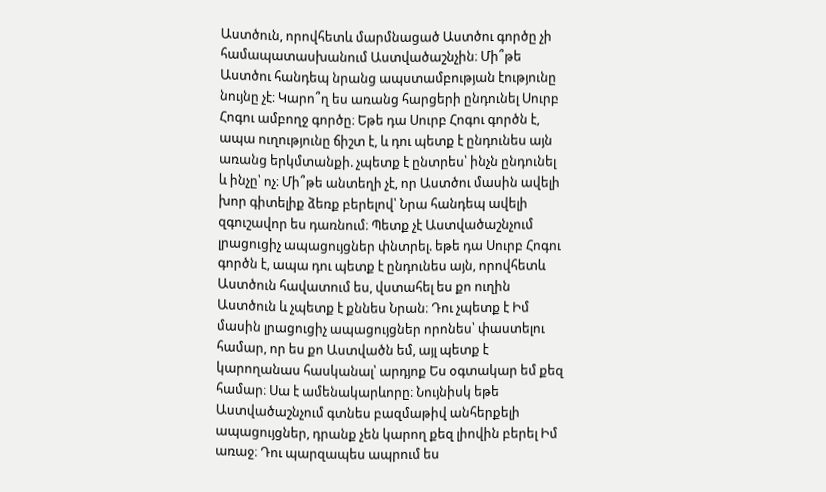Աստծուն, որովհետև մարմնացած Աստծու գործը չի համապատասխանում Աստվածաշնչին։ Մի՞թե Աստծու հանդեպ նրանց ապստամբության էությունը նույնը չէ։ Կարո՞ղ ես առանց հարցերի ընդունել Սուրբ Հոգու ամբողջ գործը։ Եթե դա Սուրբ Հոգու գործն է, ապա ուղությունը ճիշտ է, և դու պետք է ընդունես այն առանց երկմտանքի. չպետք է ընտրես՝ ինչն ընդունել և ինչը՝ ոչ։ Մի՞թե անտեղի չէ, որ Աստծու մասին ավելի խոր գիտելիք ձեռք բերելով՝ Նրա հանդեպ ավելի զգուշավոր ես դառնում։ Պետք չէ Աստվածաշնչում լրացուցիչ ապացույցներ փնտրել. եթե դա Սուրբ Հոգու գործն է, ապա դու պետք է ընդունես այն, որովհետև Աստծուն հավատում ես, վստահել ես քո ուղին Աստծուն և չպետք է քննես Նրան։ Դու չպետք է Իմ մասին լրացուցիչ ապացույցներ որոնես՝ փաստելու համար, որ ես քո Աստվածն եմ, այլ պետք է կարողանաս հասկանալ՝ արդյոք Ես օգտակար եմ քեզ համար։ Սա է ամենակարևորը։ Նույնիսկ եթե Աստվածաշնչում գտնես բազմաթիվ անհերքելի ապացույցներ, դրանք չեն կարող քեզ լիովին բերել Իմ առաջ։ Դու պարզապես ապրում ես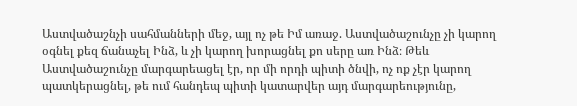Աստվածաշնչի սահմանների մեջ, այլ ոչ թե Իմ առաջ. Աստվածաշունչը չի կարող օգնել քեզ ճանաչել Ինձ, և չի կարող խորացնել քո սերը առ Ինձ։ Թեև Աստվածաշունչը մարգարեացել էր, որ մի որդի պիտի ծնվի, ոչ ոք չէր կարող պատկերացնել, թե ում հանդեպ պիտի կատարվեր այդ մարգարեությունը,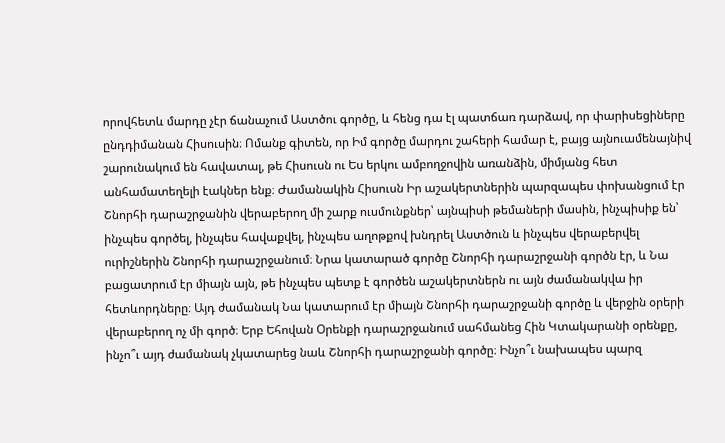որովհետև մարդը չէր ճանաչում Աստծու գործը, և հենց դա էլ պատճառ դարձավ, որ փարիսեցիները ընդդիմանան Հիսուսին։ Ոմանք գիտեն, որ Իմ գործը մարդու շահերի համար է, բայց այնուամենայնիվ շարունակում են հավատալ, թե Հիսուսն ու Ես երկու ամբողջովին առանձին, միմյանց հետ անհամատեղելի էակներ ենք։ Ժամանակին Հիսուսն Իր աշակերտներին պարզապես փոխանցում էր Շնորհի դարաշրջանին վերաբերող մի շարք ուսմունքներ՝ այնպիսի թեմաների մասին, ինչպիսիք են՝ ինչպես գործել, ինչպես հավաքվել, ինչպես աղոթքով խնդրել Աստծուն և ինչպես վերաբերվել ուրիշներին Շնորհի դարաշրջանում։ Նրա կատարած գործը Շնորհի դարաշրջանի գործն էր, և Նա բացատրում էր միայն այն, թե ինչպես պետք է գործեն աշակերտներն ու այն ժամանակվա իր հետևորդները։ Այդ ժամանակ Նա կատարում էր միայն Շնորհի դարաշրջանի գործը և վերջին օրերի վերաբերող ոչ մի գործ։ Երբ Եհովան Օրենքի դարաշրջանում սահմանեց Հին Կտակարանի օրենքը, ինչո՞ւ այդ ժամանակ չկատարեց նաև Շնորհի դարաշրջանի գործը։ Ինչո՞ւ նախապես պարզ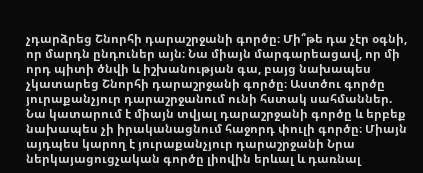չդարձրեց Շնորհի դարաշրջանի գործը։ Մի՞թե դա չէր օգնի, որ մարդն ընդուներ այն։ Նա միայն մարգարեացավ, որ մի որդ պիտի ծնվի և իշխանության գա, բայց նախապես չկատարեց Շնորհի դարաշրջանի գործը։ Աստծու գործը յուրաքանչյուր դարաշրջանում ունի հստակ սահմաններ. Նա կատարում է միայն տվյալ դարաշրջանի գործը և երբեք նախապես չի իրականացնում հաջորդ փուլի գործը։ Միայն այդպես կարող է յուրաքանչյուր դարաշրջանի Նրա ներկայացուցչական գործը լիովին երևալ և դառնալ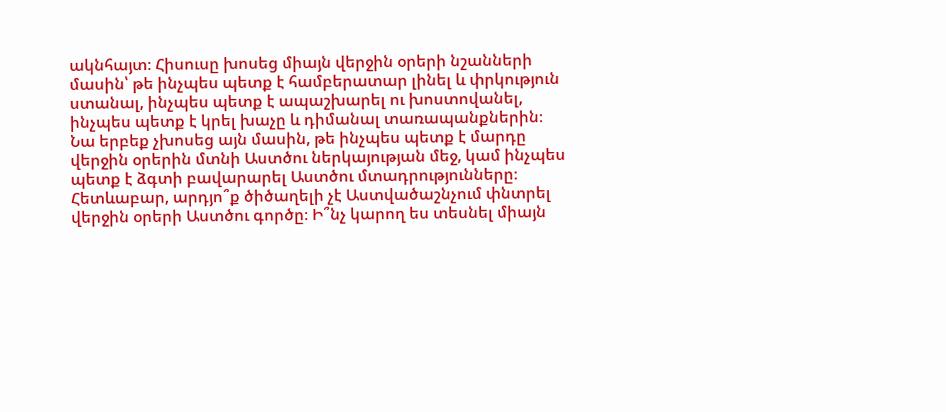ակնհայտ։ Հիսուսը խոսեց միայն վերջին օրերի նշանների մասին՝ թե ինչպես պետք է համբերատար լինել և փրկություն ստանալ, ինչպես պետք է ապաշխարել ու խոստովանել, ինչպես պետք է կրել խաչը և դիմանալ տառապանքներին։ Նա երբեք չխոսեց այն մասին, թե ինչպես պետք է մարդը վերջին օրերին մտնի Աստծու ներկայության մեջ, կամ ինչպես պետք է ձգտի բավարարել Աստծու մտադրությունները։ Հետևաբար, արդյո՞ք ծիծաղելի չէ Աստվածաշնչում փնտրել վերջին օրերի Աստծու գործը։ Ի՞նչ կարող ես տեսնել միայն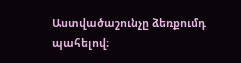Աստվածաշունչը ձեռքումդ պահելով։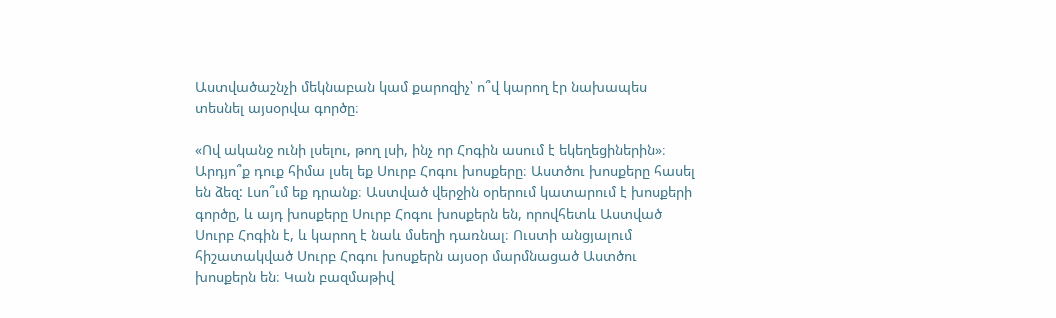Աստվածաշնչի մեկնաբան կամ քարոզիչ՝ ո՞վ կարող էր նախապես տեսնել այսօրվա գործը։

«Ով ականջ ունի լսելու, թող լսի, ինչ որ Հոգին ասում է եկեղեցիներին»։ Արդյո՞ք դուք հիմա լսել եք Սուրբ Հոգու խոսքերը։ Աստծու խոսքերը հասել են ձեզ: Լսո՞ւմ եք դրանք։ Աստված վերջին օրերում կատարում է խոսքերի գործը, և այդ խոսքերը Սուրբ Հոգու խոսքերն են, որովհետև Աստված Սուրբ Հոգին է, և կարող է նաև մսեղի դառնալ։ Ուստի անցյալում հիշատակված Սուրբ Հոգու խոսքերն այսօր մարմնացած Աստծու խոսքերն են։ Կան բազմաթիվ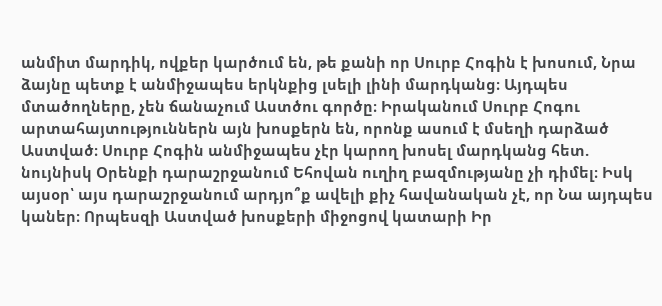անմիտ մարդիկ, ովքեր կարծում են, թե քանի որ Սուրբ Հոգին է խոսում, Նրա ձայնը պետք է անմիջապես երկնքից լսելի լինի մարդկանց։ Այդպես մտածողները, չեն ճանաչում Աստծու գործը։ Իրականում Սուրբ Հոգու արտահայտություններն այն խոսքերն են, որոնք ասում է մսեղի դարձած Աստված։ Սուրբ Հոգին անմիջապես չէր կարող խոսել մարդկանց հետ. նույնիսկ Օրենքի դարաշրջանում Եհովան ուղիղ բազմությանը չի դիմել։ Իսկ այսօր՝ այս դարաշրջանում արդյո՞ք ավելի քիչ հավանական չէ, որ Նա այդպես կաներ։ Որպեսզի Աստված խոսքերի միջոցով կատարի Իր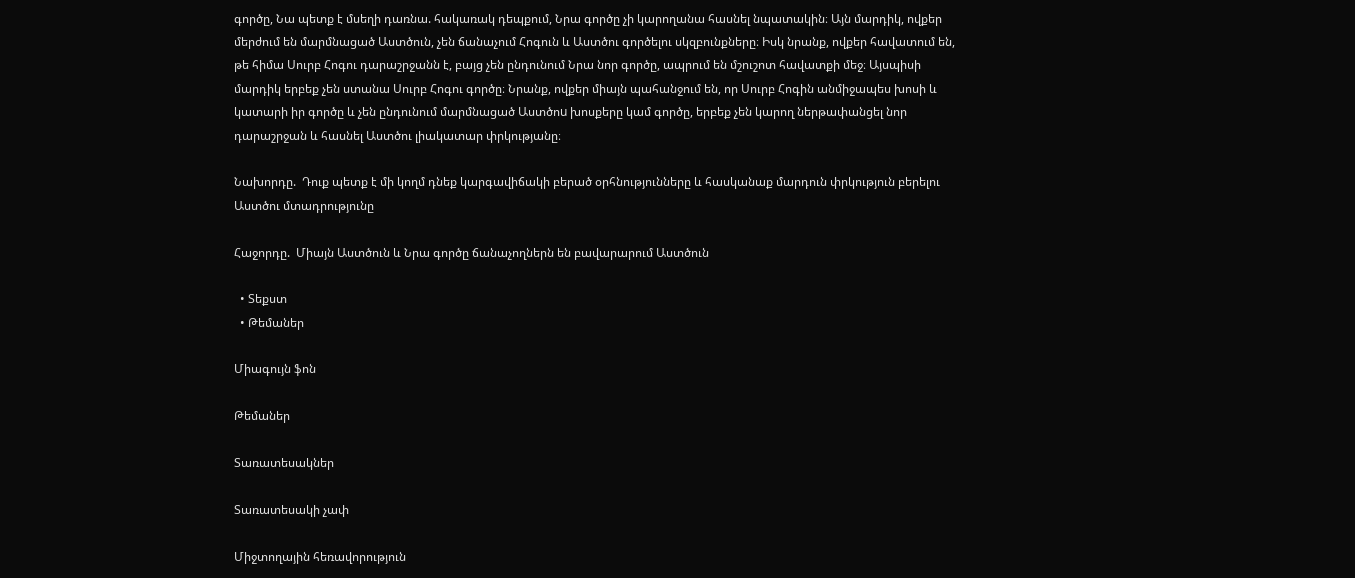գործը, Նա պետք է մսեղի դառնա. հակառակ դեպքում, Նրա գործը չի կարողանա հասնել նպատակին։ Այն մարդիկ, ովքեր մերժում են մարմնացած Աստծուն, չեն ճանաչում Հոգուն և Աստծու գործելու սկզբունքները։ Իսկ նրանք, ովքեր հավատում են, թե հիմա Սուրբ Հոգու դարաշրջանն է, բայց չեն ընդունում Նրա նոր գործը, ապրում են մշուշոտ հավատքի մեջ։ Այսպիսի մարդիկ երբեք չեն ստանա Սուրբ Հոգու գործը։ Նրանք, ովքեր միայն պահանջում են, որ Սուրբ Հոգին անմիջապես խոսի և կատարի իր գործը և չեն ընդունում մարմնացած Աստծոu խոսքերը կամ գործը, երբեք չեն կարող ներթափանցել նոր դարաշրջան և հասնել Աստծու լիակատար փրկությանը։

Նախորդը.  Դուք պետք է մի կողմ դնեք կարգավիճակի բերած օրհնությունները և հասկանաք մարդուն փրկություն բերելու Աստծու մտադրությունը

Հաջորդը.  Միայն Աստծուն և Նրա գործը ճանաչողներն են բավարարում Աստծուն

  • Տեքստ
  • Թեմաներ

Միագույն ֆոն

Թեմաներ

Տառատեսակներ

Տառատեսակի չափ

Միջտողային հեռավորություն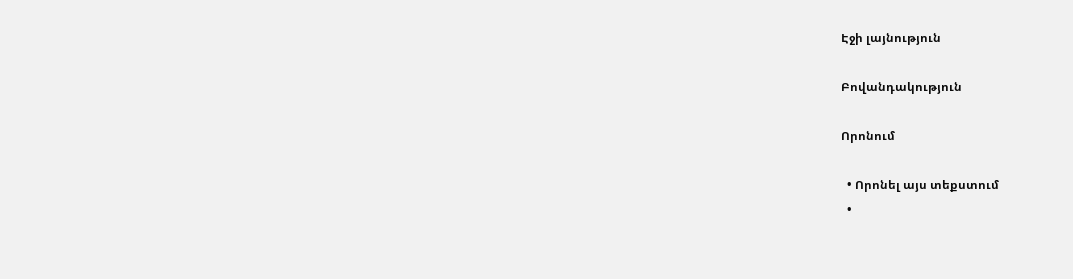Էջի լայնություն

Բովանդակություն

Որոնում

  • Որոնել այս տեքստում
  •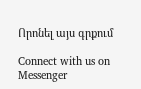Որոնել այս գրքում

Connect with us on Messenger